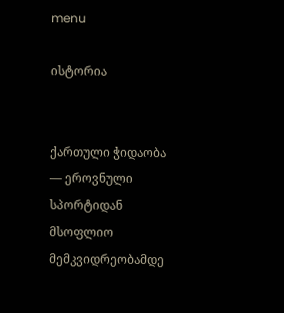menu

ისტორია


ქართული ჭიდაობა — ეროვნული სპორტიდან მსოფლიო მემკვიდრეობამდე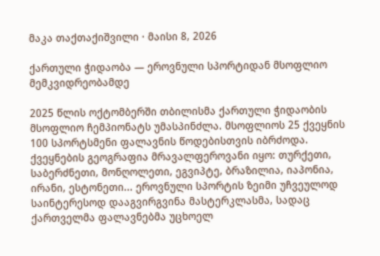მაკა თაქთაქიშვილი · მაისი 8, 2026

ქართული ჭიდაობა — ეროვნული სპორტიდან მსოფლიო მემკვიდრეობამდე

2025 წლის ოქტომბერში თბილისმა ქართული ჭიდაობის მსოფლიო ჩემპიონატს უმასპინძლა. მსოფლიოს 25 ქვეყნის 100 სპორტსმენი ფალავნის წოდებისთვის იბრძოდა. ქვეყნების გეოგრაფია მრავალფეროვანი იყო: თურქეთი, საბერძნეთი, მონღოლეთი, ეგვიპტე, ბრაზილია, იაპონია, ირანი, ესტონეთი... ეროვნული სპორტის ზეიმი უჩვეულოდ საინტერესოდ დააგვირგვინა მასტერკლასმა, სადაც ქართველმა ფალავნებმა უცხოელ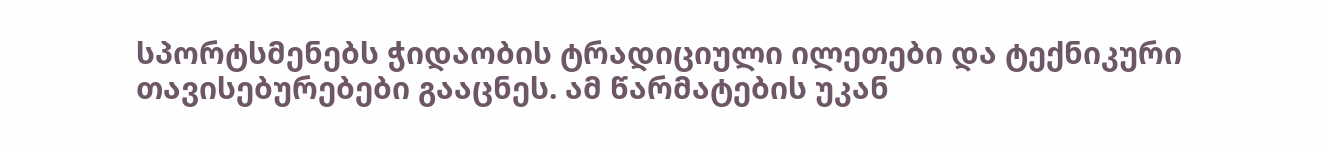სპორტსმენებს ჭიდაობის ტრადიციული ილეთები და ტექნიკური თავისებურებები გააცნეს. ამ წარმატების უკან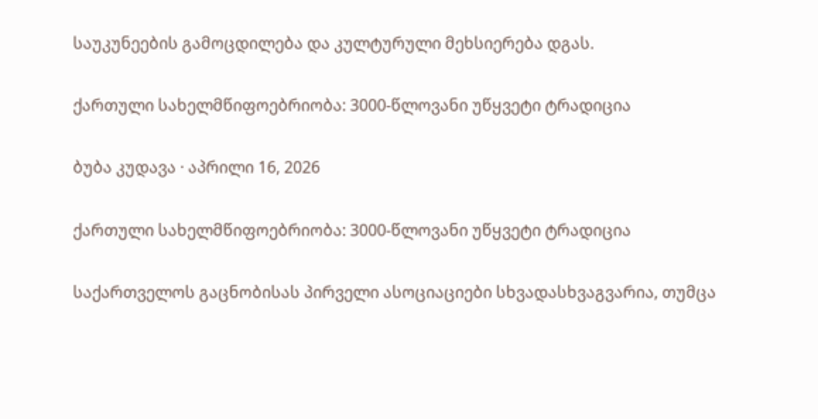საუკუნეების გამოცდილება და კულტურული მეხსიერება დგას.

ქართული სახელმწიფოებრიობა: 3000-წლოვანი უწყვეტი ტრადიცია

ბუბა კუდავა · აპრილი 16, 2026

ქართული სახელმწიფოებრიობა: 3000-წლოვანი უწყვეტი ტრადიცია

საქართველოს გაცნობისას პირველი ასოციაციები სხვადასხვაგვარია, თუმცა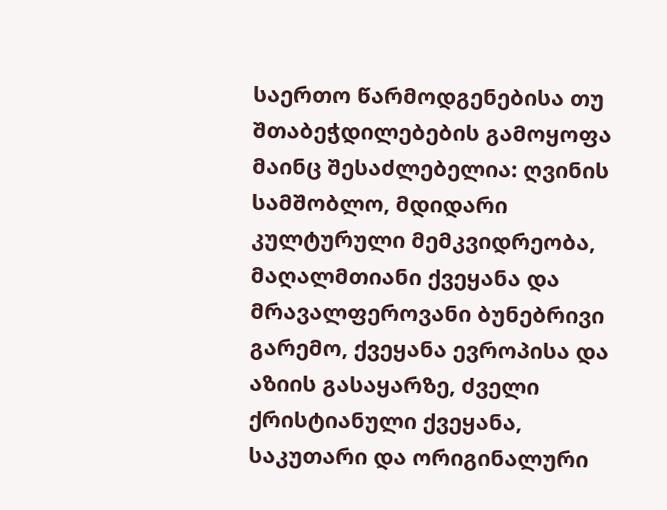საერთო წარმოდგენებისა თუ შთაბეჭდილებების გამოყოფა მაინც შესაძლებელია: ღვინის სამშობლო, მდიდარი კულტურული მემკვიდრეობა, მაღალმთიანი ქვეყანა და მრავალფეროვანი ბუნებრივი გარემო, ქვეყანა ევროპისა და აზიის გასაყარზე, ძველი ქრისტიანული ქვეყანა, საკუთარი და ორიგინალური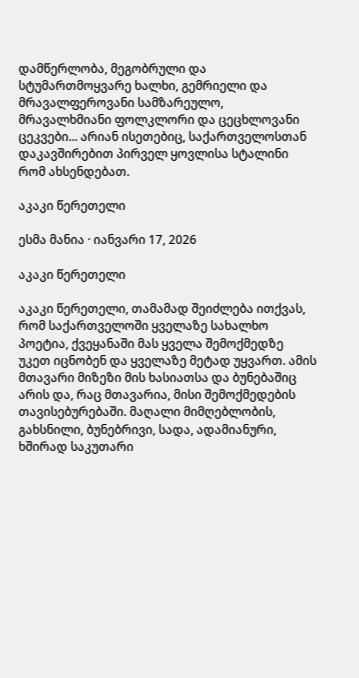დამწერლობა, მეგობრული და სტუმართმოყვარე ხალხი, გემრიელი და მრავალფეროვანი სამზარეულო, მრავალხმიანი ფოლკლორი და ცეცხლოვანი ცეკვები... არიან ისეთებიც, საქართველოსთან დაკავშირებით პირველ ყოვლისა სტალინი რომ ახსენდებათ.

აკაკი წერეთელი

ესმა მანია · იანვარი 17, 2026

აკაკი წერეთელი

აკაკი წერეთელი, თამამად შეიძლება ითქვას, რომ საქართველოში ყველაზე სახალხო პოეტია, ქვეყანაში მას ყველა შემოქმედზე უკეთ იცნობენ და ყველაზე მეტად უყვართ. ამის მთავარი მიზეზი მის ხასიათსა და ბუნებაშიც არის და, რაც მთავარია, მისი შემოქმედების თავისებურებაში. მაღალი მიმღებლობის, გახსნილი, ბუნებრივი, სადა, ადამიანური, ხშირად საკუთარი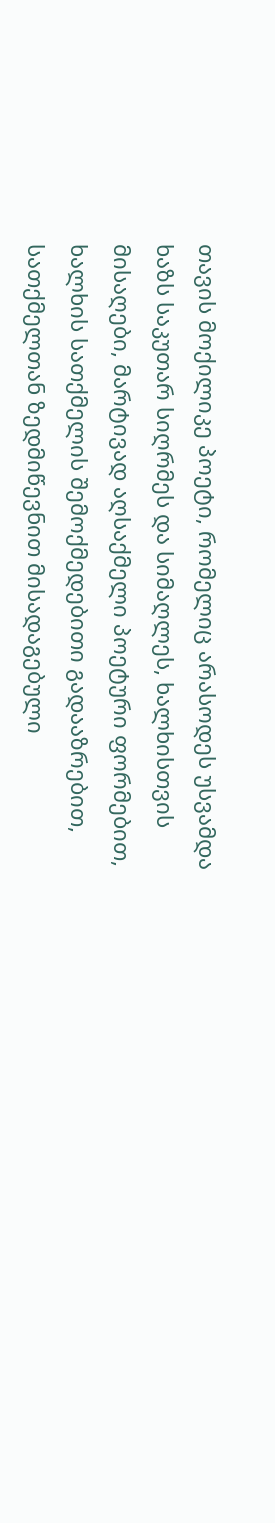თავის მოქილიკე პოეტი, რომელიც არასოდეს უსვამდა ხაზს საკუთარ სიღრმეს და სიმაღლეს, ხალხისთვის მისაღები, მარტივად აღსაქმელი პოეტური ფორმებით, ხალხის სათქმელის შემოქმედებითი გადააზრებით, სათქმელთან ზედმიწევნით მისადაგებული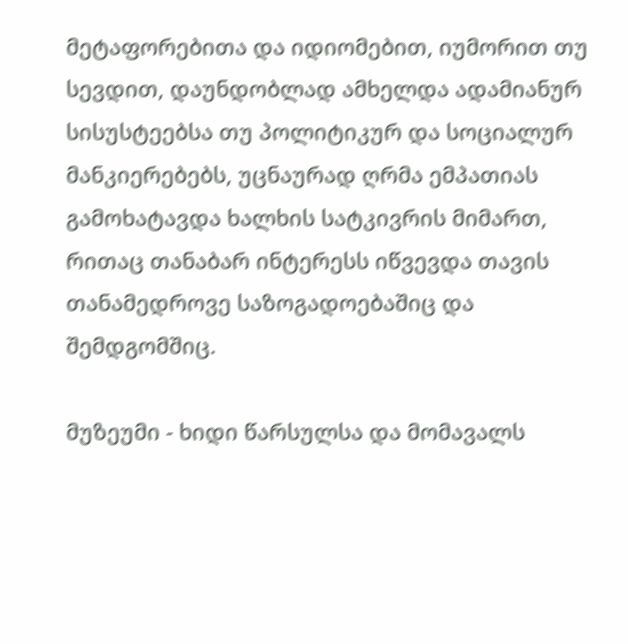მეტაფორებითა და იდიომებით, იუმორით თუ სევდით, დაუნდობლად ამხელდა ადამიანურ სისუსტეებსა თუ პოლიტიკურ და სოციალურ მანკიერებებს, უცნაურად ღრმა ემპათიას გამოხატავდა ხალხის სატკივრის მიმართ, რითაც თანაბარ ინტერესს იწვევდა თავის თანამედროვე საზოგადოებაშიც და შემდგომშიც.

მუზეუმი - ხიდი წარსულსა და მომავალს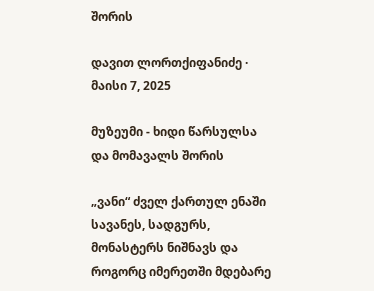შორის

დავით ლორთქიფანიძე · მაისი 7, 2025

მუზეუმი - ხიდი წარსულსა და მომავალს შორის

„ვანი“ ძველ ქართულ ენაში სავანეს, სადგურს, მონასტერს ნიშნავს და როგორც იმერეთში მდებარე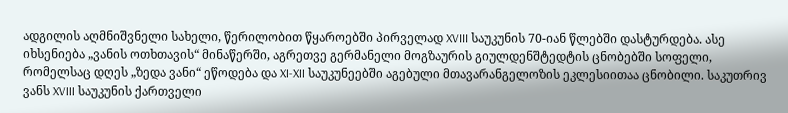ადგილის აღმნიშვნელი სახელი, წერილობით წყაროებში პირველად XVIII საუკუნის 70-იან წლებში დასტურდება. ასე იხსენიება „ვანის ოთხთავის“ მინაწერში, აგრეთვე გერმანელი მოგზაურის გიულდენშტედტის ცნობებში სოფელი, რომელსაც დღეს „ზედა ვანი“ ეწოდება და XI-XII საუკუნეებში აგებული მთავარანგელოზის ეკლესიითაა ცნობილი. საკუთრივ ვანს XVIII საუკუნის ქართველი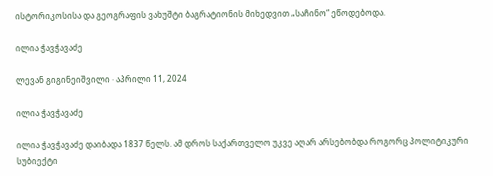ისტორიკოსისა და გეოგრაფის ვახუშტი ბაგრატიონის მიხედვით „საჩინო“ ეწოდებოდა.

ილია ჭავჭავაძე

ლევან გიგინეიშვილი · აპრილი 11, 2024

ილია ჭავჭავაძე

ილია ჭავჭავაძე დაიბადა 1837 წელს. ამ დროს საქართველო უკვე აღარ არსებობდა როგორც პოლიტიკური სუბიექტი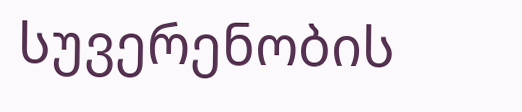სუვერენობის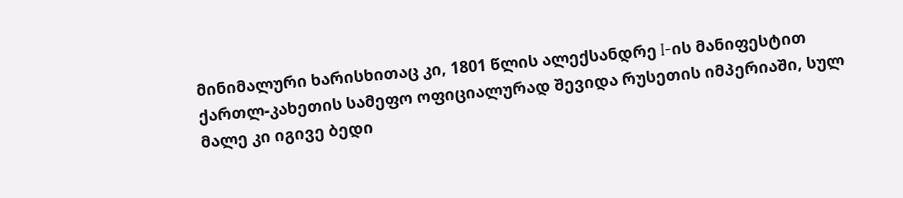მინიმალური ხარისხითაც კი, 1801 წლის ალექსანდრე I-ის მანიფესტით ქართლ-კახეთის სამეფო ოფიციალურად შევიდა რუსეთის იმპერიაში, სულ მალე კი იგივე ბედი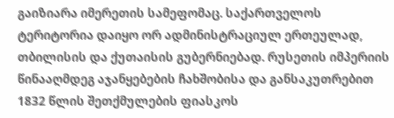გაიზიარა იმერეთის სამეფომაც. საქართველოს ტერიტორია დაიყო ორ ადმინისტრაციულ ერთეულად, თბილისის და ქუთაისის გუბერნიებად. რუსეთის იმპერიის წინააღმდეგ აჯანყებების ჩახშობისა და განსაკუთრებით 1832 წლის შეთქმულების ფიასკოს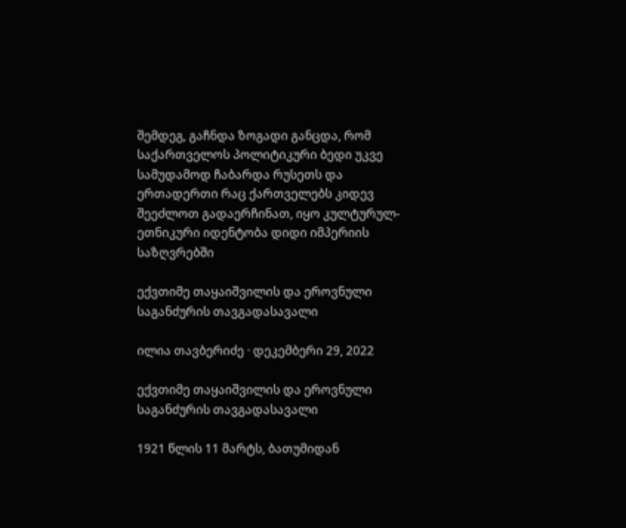შემდეგ, გაჩნდა ზოგადი განცდა, რომ საქართველოს პოლიტიკური ბედი უკვე სამუდამოდ ჩაბარდა რუსეთს და ერთადერთი რაც ქართველებს კიდევ შეეძლოთ გადაერჩინათ, იყო კულტურულ-ეთნიკური იდენტობა დიდი იმპერიის საზღვრებში

ექვთიმე თაყაიშვილის და ეროვნული საგანძურის თავგადასავალი

ილია თავბერიძე · დეკემბერი 29, 2022

ექვთიმე თაყაიშვილის და ეროვნული საგანძურის თავგადასავალი

1921 წლის 11 მარტს, ბათუმიდან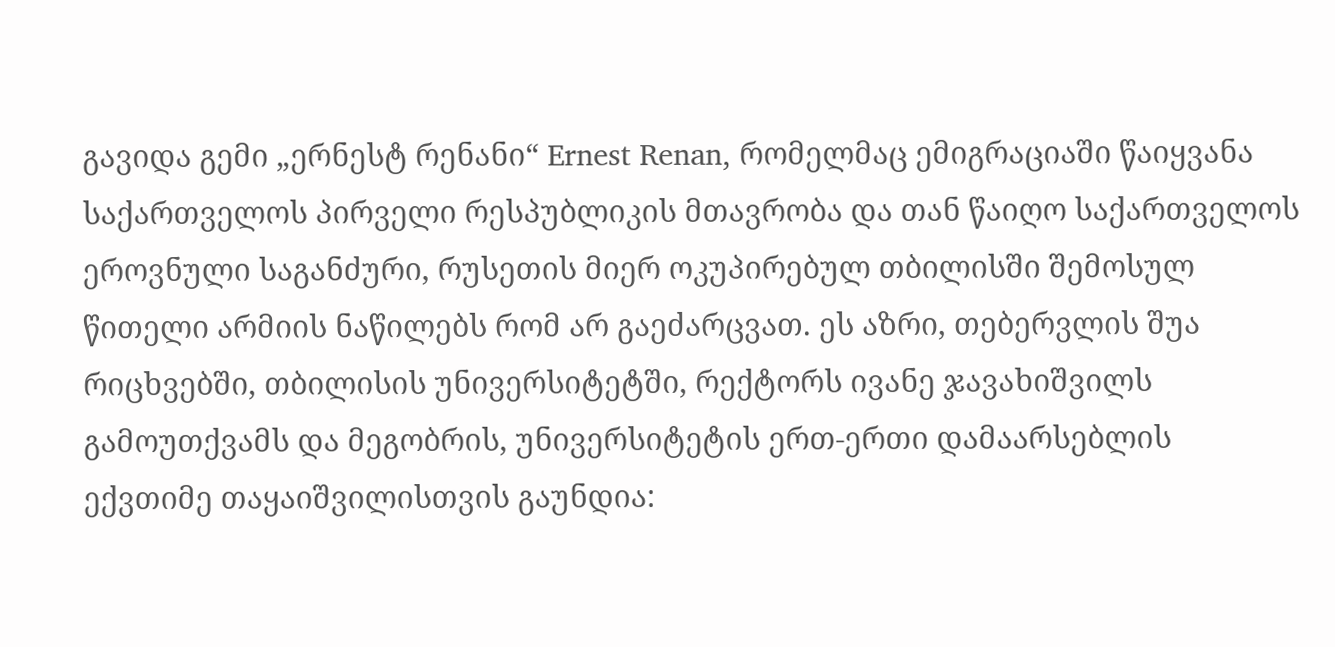გავიდა გემი „ერნესტ რენანი“ Ernest Renan, რომელმაც ემიგრაციაში წაიყვანა საქართველოს პირველი რესპუბლიკის მთავრობა და თან წაიღო საქართველოს ეროვნული საგანძური, რუსეთის მიერ ოკუპირებულ თბილისში შემოსულ წითელი არმიის ნაწილებს რომ არ გაეძარცვათ. ეს აზრი, თებერვლის შუა რიცხვებში, თბილისის უნივერსიტეტში, რექტორს ივანე ჯავახიშვილს გამოუთქვამს და მეგობრის, უნივერსიტეტის ერთ-ერთი დამაარსებლის ექვთიმე თაყაიშვილისთვის გაუნდია: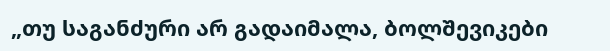„თუ საგანძური არ გადაიმალა, ბოლშევიკები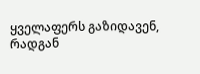ყველაფერს გაზიდავენ, რადგან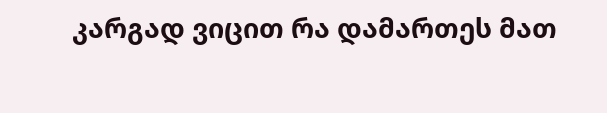კარგად ვიცით რა დამართეს მათ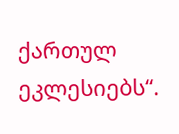ქართულ ეკლესიებს“.